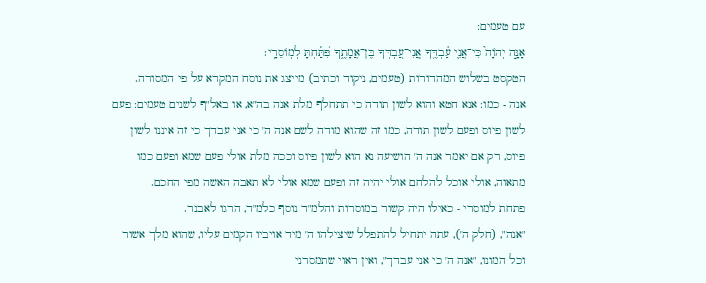עם טעמים:
אָנָּ֣ה יְהֹוָה֮ כִּי־אֲנִ֢י עַ֫בְדֶּ֥ךָ אֲֽנִי־עַ֭בְדְּךָ בֶּן־אֲמָתֶ֑ךָ פִּ֝תַּ֗חְתָּ לְמֽוֹסֵרָֽי׃
הטקסט בשלוש המהדורות (טעמים, ניקוד וכתיב) מייצג את נוסח המקרא על פי המסורה.
אנה - כמו: אנא חטא והוא לשון תודה כי תתחלף מלת אנה בה"א, או באל"ף לשנים טעמים: פעם לשון פיוס ופעם לשון תודה, כמו זה שהוא מודה לשם אנה ה' כי אני עבדך כי זה איננו לשון פיוס, רק אם יאמר אנה ה' הושיעה נא הוא לשון פיוס וככה מלת אולי פעם שמא ופעם כמו מתאוה, אולי אוכל להלחם אולי יהיה זה ופעם שמא אולי לא תאבה האשה מפי החכם.
פתחת למוסרי - כאילו היה קשור במוסרות והלמ"ד נוסף כלמ"ד, הרגו לאבנר.
"אנה", (חלק ה'), עתה יתחיל להתפלל שיצילהו ה' מיד אויביו הקמים עליו, שהוא מלך אשור וכל המונו, "אנה ה' כי אני עבדך", ואין ראוי שתמסרני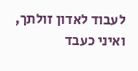לעבוד לאדון זולתך, ואיני כעבד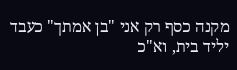מקנה כסף רק אני "בן אמתך" כעבד יליד בית, וא"כ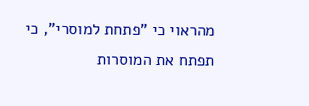מהראוי כי "פתחת למוסרי", כי תפתח את המוסרות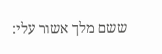ששם מלך אשור עלי: